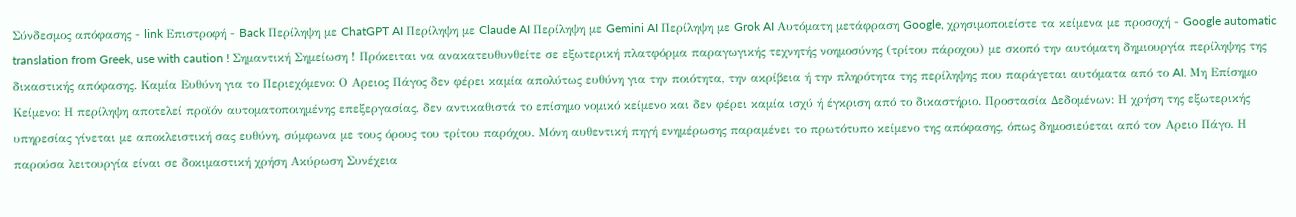Σύνδεσμος απόφασης - link Επιστροφή - Back Περίληψη με ChatGPT AI Περίληψη με Claude AI Περίληψη με Gemini AI Περίληψη με Grok AI Αυτόματη μετάφραση Google, χρησιμοποιείστε τα κείμενα με προσοχή - Google automatic translation from Greek, use with caution ! Σημαντική Σημείωση ! Πρόκειται να ανακατευθυνθείτε σε εξωτερική πλατφόρμα παραγωγικής τεχνητής νοημοσύνης (τρίτου πάροχου) με σκοπό την αυτόματη δημιουργία περίληψης της δικαστικής απόφασης. Καμία Ευθύνη για το Περιεχόμενο: Ο Αρειος Πάγος δεν φέρει καμία απολύτως ευθύνη για την ποιότητα, την ακρίβεια ή την πληρότητα της περίληψης που παράγεται αυτόματα από το AI. Μη Επίσημο Κείμενο: Η περίληψη αποτελεί προϊόν αυτοματοποιημένης επεξεργασίας, δεν αντικαθιστά το επίσημο νομικό κείμενο και δεν φέρει καμία ισχύ ή έγκριση από το δικαστήριο. Προστασία Δεδομένων: Η χρήση της εξωτερικής υπηρεσίας γίνεται με αποκλειστική σας ευθύνη, σύμφωνα με τους όρους του τρίτου παρόχου. Μόνη αυθεντική πηγή ενημέρωσης παραμένει το πρωτότυπο κείμενο της απόφασης, όπως δημοσιεύεται από τον Αρειο Πάγο. Η παρούσα λειτουργία είναι σε δοκιμαστική χρήση Ακύρωση Συνέχεια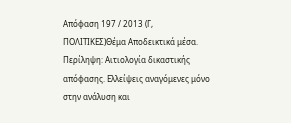Απόφαση 197 / 2013 (Γ, ΠΟΛΙΤΙΚΕΣ)Θέμα Αποδεικτικά μέσα. Περίληψη: Αιτιολογία δικαστικής απόφασης. Ελλείψεις αναγόμενες μόνο στην ανάλυση και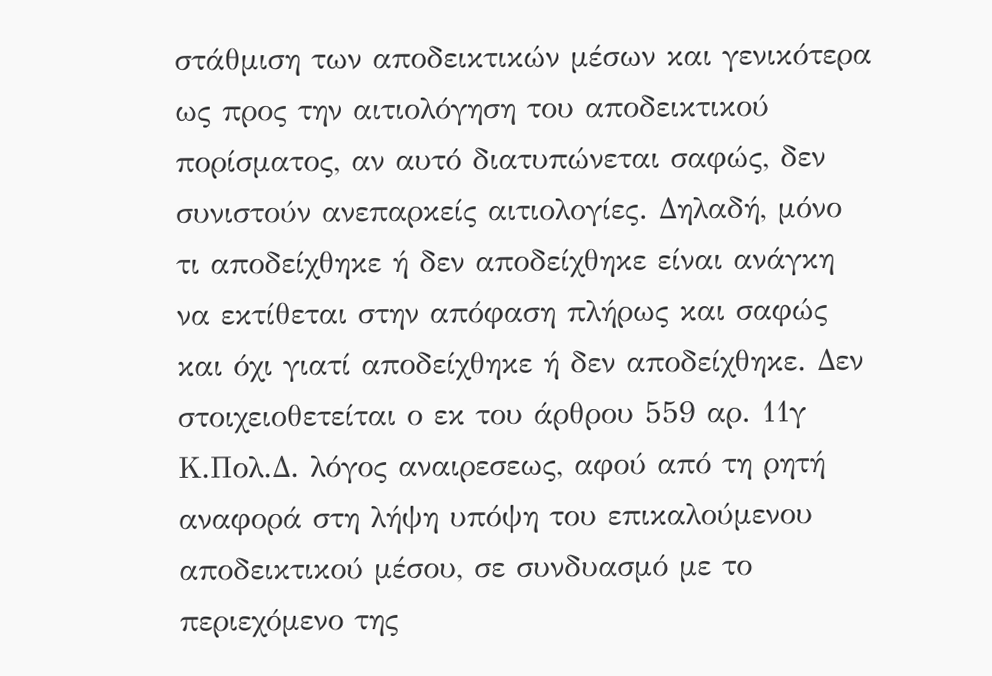στάθμιση των αποδεικτικών μέσων και γενικότερα ως προς την αιτιολόγηση του αποδεικτικού πορίσματος, αν αυτό διατυπώνεται σαφώς, δεν συνιστούν ανεπαρκείς αιτιολογίες. Δηλαδή, μόνο τι αποδείχθηκε ή δεν αποδείχθηκε είναι ανάγκη να εκτίθεται στην απόφαση πλήρως και σαφώς και όχι γιατί αποδείχθηκε ή δεν αποδείχθηκε. Δεν στοιχειοθετείται ο εκ του άρθρου 559 αρ. 11γ Κ.Πολ.Δ. λόγος αναιρεσεως, αφού από τη ρητή αναφορά στη λήψη υπόψη του επικαλούμενου αποδεικτικού μέσου, σε συνδυασμό με το περιεχόμενο της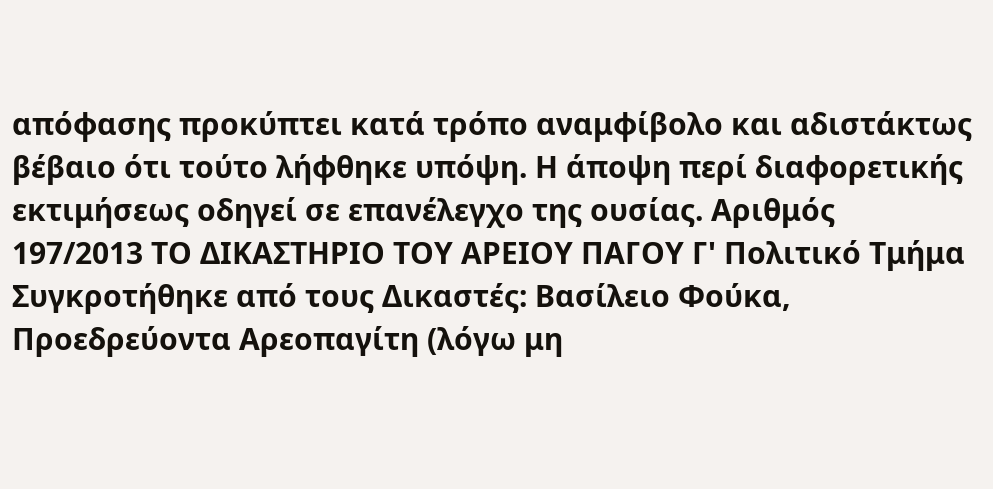απόφασης προκύπτει κατά τρόπο αναμφίβολο και αδιστάκτως βέβαιο ότι τούτο λήφθηκε υπόψη. Η άποψη περί διαφορετικής εκτιμήσεως οδηγεί σε επανέλεγχο της ουσίας. Αριθμός 197/2013 ΤΟ ΔΙΚΑΣΤΗΡΙΟ ΤΟΥ ΑΡΕΙΟΥ ΠΑΓΟΥ Γ' Πολιτικό Τμήμα Συγκροτήθηκε από τους Δικαστές: Βασίλειο Φούκα, Προεδρεύοντα Αρεοπαγίτη (λόγω μη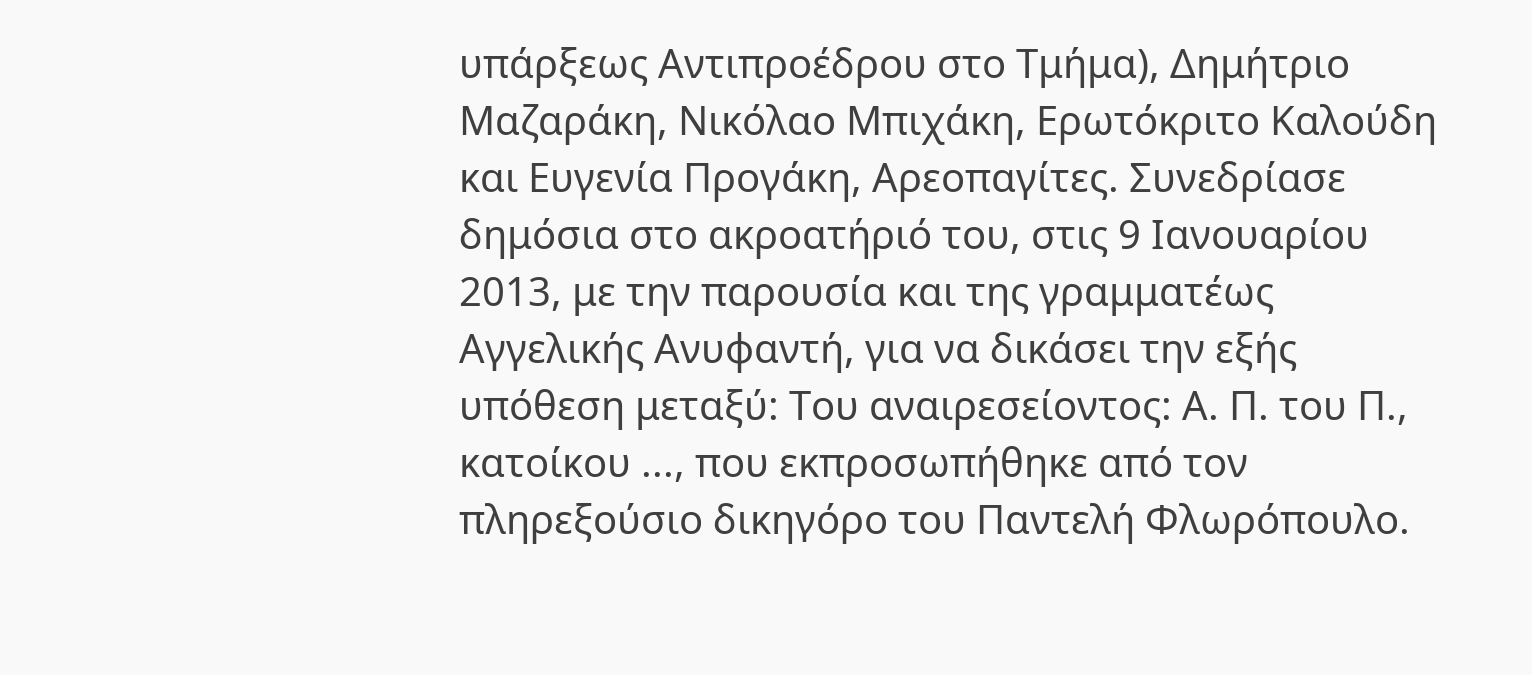υπάρξεως Αντιπροέδρου στο Τμήμα), Δημήτριο Μαζαράκη, Νικόλαο Μπιχάκη, Ερωτόκριτο Καλούδη και Ευγενία Προγάκη, Αρεοπαγίτες. Συνεδρίασε δημόσια στο ακροατήριό του, στις 9 Ιανουαρίου 2013, με την παρουσία και της γραμματέως Αγγελικής Ανυφαντή, για να δικάσει την εξής υπόθεση μεταξύ: Του αναιρεσείοντος: Α. Π. του Π., κατοίκου ..., που εκπροσωπήθηκε από τον πληρεξούσιο δικηγόρο του Παντελή Φλωρόπουλο.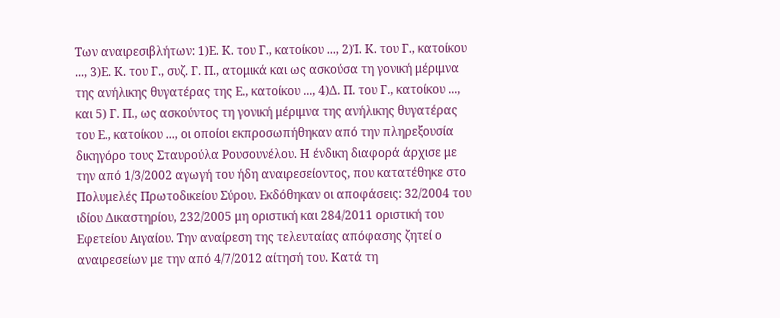Των αναιρεσιβλήτων: 1)Ε. Κ. του Γ., κατοίκου ..., 2)Ί. Κ. του Γ., κατοίκου ..., 3)Ε. Κ. του Γ., συζ. Γ. Π., ατομικά και ως ασκούσα τη γονική μέριμνα της ανήλικης θυγατέρας της Ε., κατοίκου ..., 4)Δ. Π. του Γ., κατοίκου ..., και 5) Γ. Π., ως ασκούντος τη γονική μέριμνα της ανήλικης θυγατέρας του Ε., κατοίκου ..., οι οποίοι εκπροσωπήθηκαν από την πληρεξουσία δικηγόρο τους Σταυρούλα Ρουσουνέλου. Η ένδικη διαφορά άρχισε με την από 1/3/2002 αγωγή του ήδη αναιρεσείοντος, που κατατέθηκε στο Πολυμελές Πρωτοδικείου Σύρου. Εκδόθηκαν οι αποφάσεις: 32/2004 του ιδίου Δικαστηρίου, 232/2005 μη οριστική και 284/2011 οριστική του Εφετείου Αιγαίου. Την αναίρεση της τελευταίας απόφασης ζητεί ο αναιρεσείων με την από 4/7/2012 αίτησή του. Κατά τη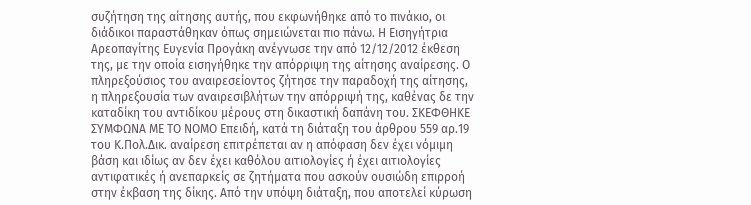συζήτηση της αίτησης αυτής, που εκφωνήθηκε από το πινάκιο, οι διάδικοι παραστάθηκαν όπως σημειώνεται πιο πάνω. Η Εισηγήτρια Αρεοπαγίτης Ευγενία Προγάκη ανέγνωσε την από 12/12/2012 έκθεση της, με την οποία εισηγήθηκε την απόρριψη της αίτησης αναίρεσης. Ο πληρεξούσιος του αναιρεσείοντος ζήτησε την παραδοχή της αίτησης, η πληρεξουσία των αναιρεσιβλήτων την απόρριψή της, καθένας δε την καταδίκη του αντιδίκου μέρους στη δικαστική δαπάνη του. ΣΚΕΦΘΗΚΕ ΣΥΜΦΩΝΑ ΜΕ ΤΟ ΝΟΜΟ Επειδή, κατά τη διάταξη του άρθρου 559 αρ.19 του Κ.Πολ.Δικ. αναίρεση επιτρέπεται αν η απόφαση δεν έχει νόμιμη βάση και ιδίως αν δεν έχει καθόλου αιτιολογίες ή έχει αιτιολογίες αντιφατικές ή ανεπαρκείς σε ζητήματα που ασκούν ουσιώδη επιρροή στην έκβαση της δίκης. Από την υπόψη διάταξη, που αποτελεί κύρωση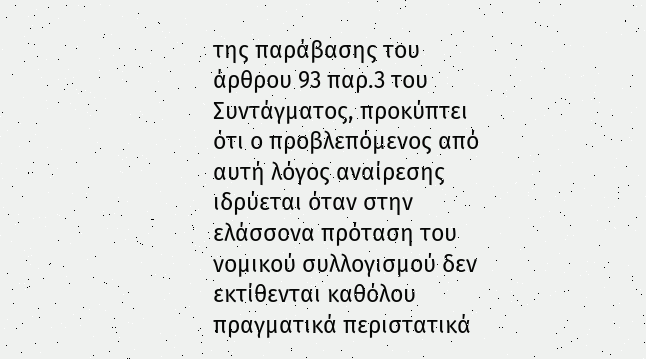της παράβασης του άρθρου 93 παρ.3 του Συντάγματος, προκύπτει ότι ο προβλεπόμενος από αυτή λόγος αναίρεσης ιδρύεται όταν στην ελάσσονα πρόταση του νομικού συλλογισμού δεν εκτίθενται καθόλου πραγματικά περιστατικά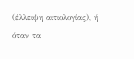(έλλειψη αιτιολογίας), ή όταν τα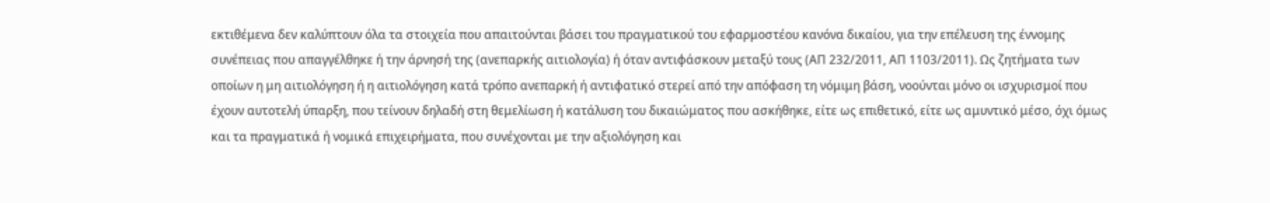εκτιθέμενα δεν καλύπτουν όλα τα στοιχεία που απαιτούνται βάσει του πραγματικού του εφαρμοστέου κανόνα δικαίου, για την επέλευση της έννομης συνέπειας που απαγγέλθηκε ή την άρνησή της (ανεπαρκής αιτιολογία) ή όταν αντιφάσκουν μεταξύ τους (ΑΠ 232/2011, ΑΠ 1103/2011). Ως ζητήματα των οποίων η μη αιτιολόγηση ή η αιτιολόγηση κατά τρόπο ανεπαρκή ή αντιφατικό στερεί από την απόφαση τη νόμιμη βάση, νοούνται μόνο οι ισχυρισμοί που έχουν αυτοτελή ύπαρξη, που τείνουν δηλαδή στη θεμελίωση ή κατάλυση του δικαιώματος που ασκήθηκε, είτε ως επιθετικό, είτε ως αμυντικό μέσο, όχι όμως και τα πραγματικά ή νομικά επιχειρήματα, που συνέχονται με την αξιολόγηση και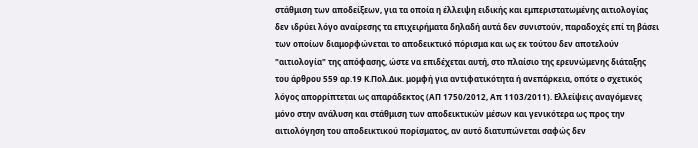στάθμιση των αποδείξεων, για τα οποία η έλλειψη ειδικής και εμπεριστατωμένης αιτιολογίας δεν ιδρύει λόγο αναίρεσης τα επιχειρήματα δηλαδή αυτά δεν συνιστούν, παραδοχές επί τη βάσει των οποίων διαμορφώνεται το αποδεικτικό πόρισμα και ως εκ τούτου δεν αποτελούν "αιτιολογία" της απόφασης, ώστε να επιδέχεται αυτή, στο πλαίσιο της ερευνώμενης διάταξης του άρθρου 559 αρ.19 Κ.Πολ.Δικ. μομφή για αντιφατικότητα ή ανεπάρκεια, οπότε ο σχετικός λόγος απορρίπτεται ως απαράδεκτος (ΑΠ 1750/2012, Απ 1103/2011). Ελλείψεις αναγόμενες μόνο στην ανάλυση και στάθμιση των αποδεικτικών μέσων και γενικότερα ως προς την αιτιολόγηση του αποδεικτικού πορίσματος, αν αυτό διατυπώνεται σαφώς δεν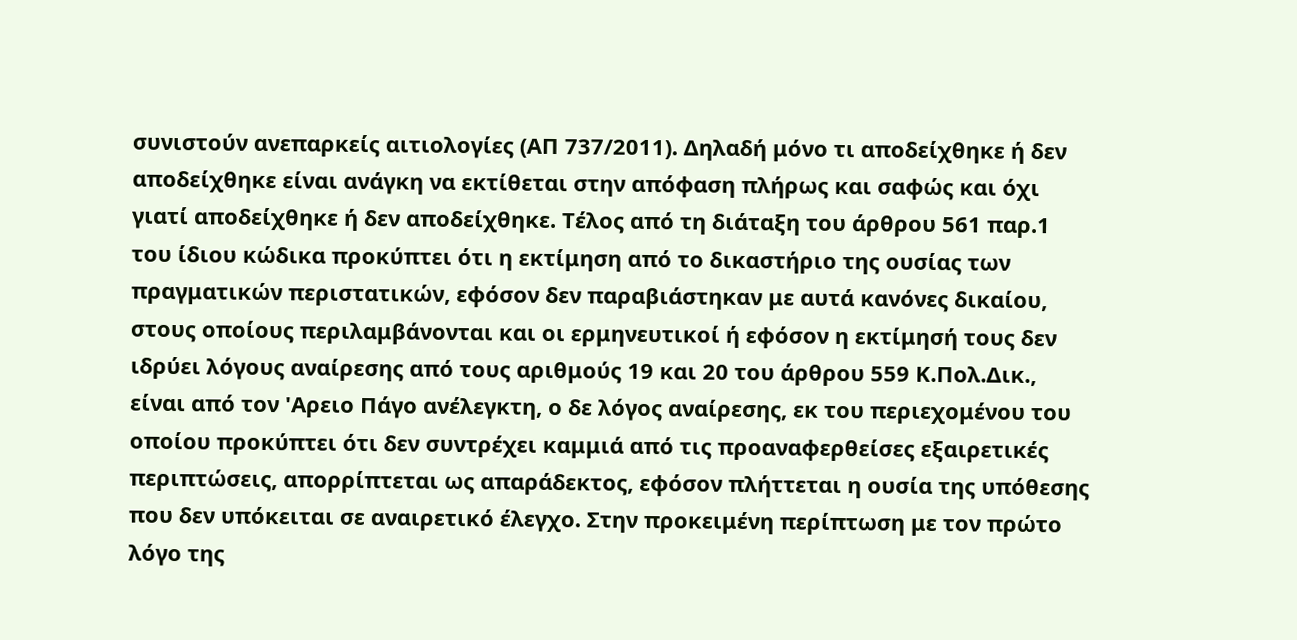συνιστούν ανεπαρκείς αιτιολογίες (ΑΠ 737/2011). Δηλαδή μόνο τι αποδείχθηκε ή δεν αποδείχθηκε είναι ανάγκη να εκτίθεται στην απόφαση πλήρως και σαφώς και όχι γιατί αποδείχθηκε ή δεν αποδείχθηκε. Τέλος από τη διάταξη του άρθρου 561 παρ.1 του ίδιου κώδικα προκύπτει ότι η εκτίμηση από το δικαστήριο της ουσίας των πραγματικών περιστατικών, εφόσον δεν παραβιάστηκαν με αυτά κανόνες δικαίου, στους οποίους περιλαμβάνονται και οι ερμηνευτικοί ή εφόσον η εκτίμησή τους δεν ιδρύει λόγους αναίρεσης από τους αριθμούς 19 και 20 του άρθρου 559 Κ.Πολ.Δικ., είναι από τον 'Αρειο Πάγο ανέλεγκτη, ο δε λόγος αναίρεσης, εκ του περιεχομένου του οποίου προκύπτει ότι δεν συντρέχει καμμιά από τις προαναφερθείσες εξαιρετικές περιπτώσεις, απορρίπτεται ως απαράδεκτος, εφόσον πλήττεται η ουσία της υπόθεσης που δεν υπόκειται σε αναιρετικό έλεγχο. Στην προκειμένη περίπτωση με τον πρώτο λόγο της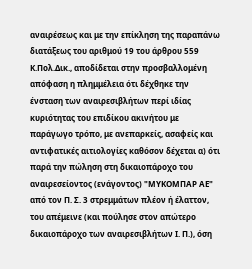αναιρέσεως και με την επίκληση της παραπάνω διατάξεως του αριθμού 19 του άρθρου 559 Κ.Πολ.Δικ., αποδίδεται στην προσβαλλομένη απόφαση η πλημμέλεια ότι δέχθηκε την ένσταση των αναιρεσιβλήτων περί ιδίας κυριότητας του επιδίκου ακινήτου με παράγωγο τρόπο, με ανεπαρκείς, ασαφείς και αντιφατικές αιτιολογίες καθόσον δέχεται α) ότι παρά την πώληση στη δικαιοπάροχο του αναιρεσείοντος (ενάγοντος) "ΜΥΚΟΜΠΑΡ ΑΕ" από τον Π. Σ. 3 στρεμμάτων πλέον ή έλαττον, του απέμεινε (και πούλησε στον απώτερο δικαιοπάροχο των αναιρεσιβλήτων Ι. Π.), όση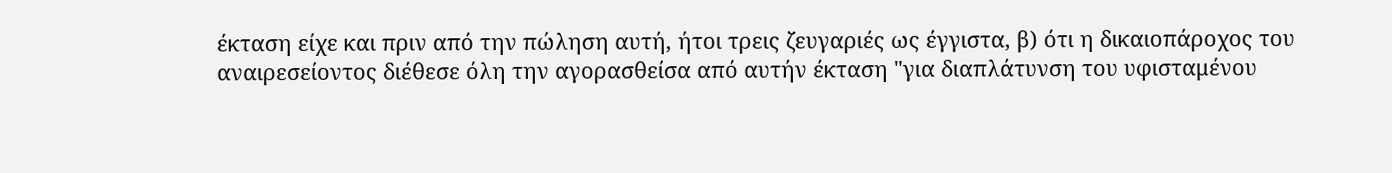έκταση είχε και πριν από την πώληση αυτή, ήτοι τρεις ζευγαριές ως έγγιστα, β) ότι η δικαιοπάροχος του αναιρεσείοντος διέθεσε όλη την αγορασθείσα από αυτήν έκταση "για διαπλάτυνση του υφισταμένου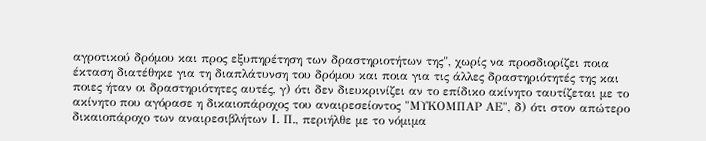αγροτικού δρόμου και προς εξυπηρέτηση των δραστηριοτήτων της", χωρίς να προσδιορίζει ποια έκταση διατέθηκε για τη διαπλάτυνση του δρόμου και ποια για τις άλλες δραστηριότητές της και ποιες ήταν οι δραστηριότητες αυτές, γ) ότι δεν διευκρινίζει αν το επίδικο ακίνητο ταυτίζεται με το ακίνητο που αγόρασε η δικαιοπάροχος του αναιρεσείοντος "ΜΥΚΟΜΠΑΡ ΑΕ", δ) ότι στον απώτερο δικαιοπάροχο των αναιρεσιβλήτων Ι. Π., περιήλθε με το νόμιμα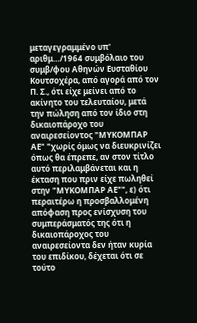μεταγεγραμμένο υπ' αριθμ…/1964 συμβόλαιο του συμβ/φου Αθηνών Ευσταθίου Κουτσοχέρα, από αγορά από τον Π. Σ., ότι είχε μείνει από το ακίνητο του τελευταίου, μετά την πώληση από τον ίδιο στη δικαιοπάροχο του αναιρεσείοντος "ΜΥΚΟΜΠΑΡ ΑΕ" "χωρίς όμως να διευκρινίζει όπως θα έπρεπε, αν στον τίτλο αυτό περιλαμβάνεται και η έκταση που πριν είχε πωληθεί στην "ΜΥΚΟΜΠΑΡ ΑΕ"", ε) ότι περαιτέρω η προσβαλλομένη απόφαση προς ενίσχυση του συμπεράσματός της ότι η δικαιοπάροχος του αναιρεσείοντα δεν ήταν κυρία του επιδίκου, δέχεται ότι σε τούτο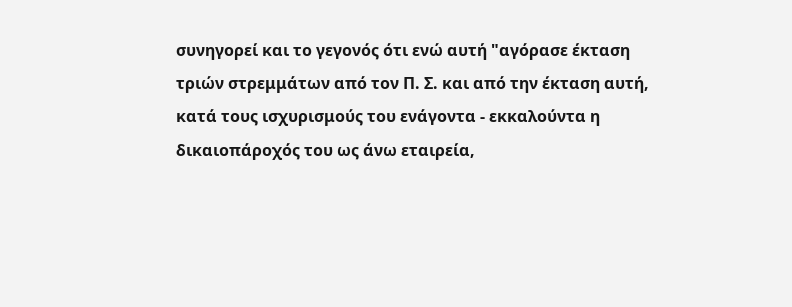συνηγορεί και το γεγονός ότι ενώ αυτή "αγόρασε έκταση τριών στρεμμάτων από τον Π. Σ. και από την έκταση αυτή, κατά τους ισχυρισμούς του ενάγοντα - εκκαλούντα η δικαιοπάροχός του ως άνω εταιρεία,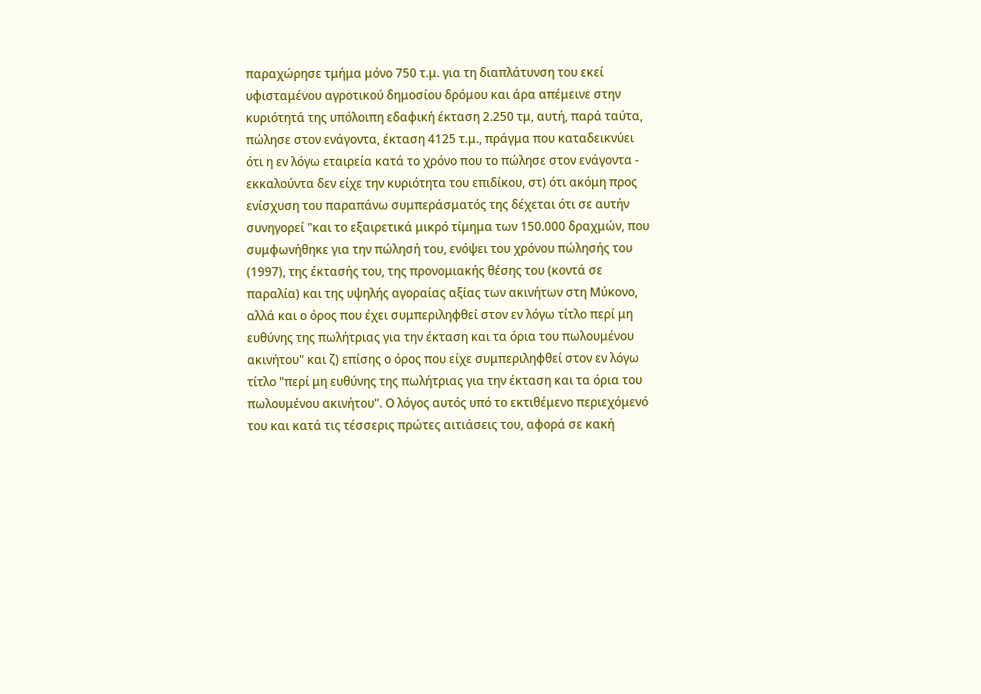παραχώρησε τμήμα μόνο 750 τ.μ. για τη διαπλάτυνση του εκεί υφισταμένου αγροτικού δημοσίου δρόμου και άρα απέμεινε στην κυριότητά της υπόλοιπη εδαφική έκταση 2.250 τμ, αυτή, παρά ταύτα, πώλησε στον ενάγοντα, έκταση 4125 τ.μ., πράγμα που καταδεικνύει ότι η εν λόγω εταιρεία κατά το χρόνο που το πώλησε στον ενάγοντα - εκκαλούντα δεν είχε την κυριότητα του επιδίκου, στ) ότι ακόμη προς ενίσχυση του παραπάνω συμπεράσματός της δέχεται ότι σε αυτήν συνηγορεί "και το εξαιρετικά μικρό τίμημα των 150.000 δραχμών, που συμφωνήθηκε για την πώλησή του, ενόψει του χρόνου πώλησής του
(1997), της έκτασής του, της προνομιακής θέσης του (κοντά σε παραλία) και της υψηλής αγοραίας αξίας των ακινήτων στη Μύκονο, αλλά και ο όρος που έχει συμπεριληφθεί στον εν λόγω τίτλο περί μη ευθύνης της πωλήτριας για την έκταση και τα όρια του πωλουμένου ακινήτου" και ζ) επίσης ο όρος που είχε συμπεριληφθεί στον εν λόγω τίτλο "περί μη ευθύνης της πωλήτριας για την έκταση και τα όρια του πωλουμένου ακινήτου". Ο λόγος αυτός υπό το εκτιθέμενο περιεχόμενό του και κατά τις τέσσερις πρώτες αιτιάσεις του, αφορά σε κακή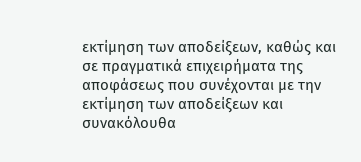εκτίμηση των αποδείξεων, καθώς και σε πραγματικά επιχειρήματα της αποφάσεως που συνέχονται με την εκτίμηση των αποδείξεων και συνακόλουθα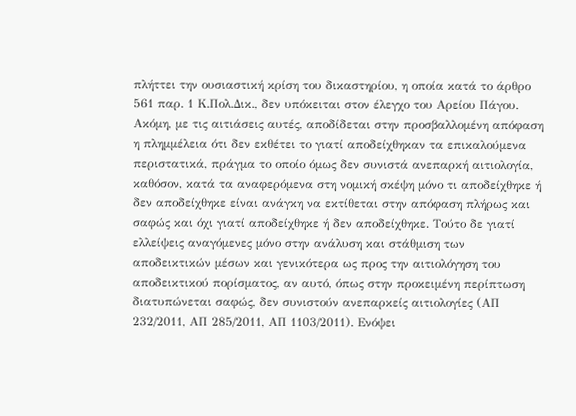πλήττει την ουσιαστική κρίση του δικαστηρίου, η οποία κατά το άρθρο 561 παρ. 1 Κ.Πολ.Δικ., δεν υπόκειται στον έλεγχο του Αρείου Πάγου. Ακόμη, με τις αιτιάσεις αυτές, αποδίδεται στην προσβαλλομένη απόφαση η πλημμέλεια ότι δεν εκθέτει το γιατί αποδείχθηκαν τα επικαλούμενα περιστατικά, πράγμα το οποίο όμως δεν συνιστά ανεπαρκή αιτιολογία, καθόσον, κατά τα αναφερόμενα στη νομική σκέψη μόνο τι αποδείχθηκε ή δεν αποδείχθηκε είναι ανάγκη να εκτίθεται στην απόφαση πλήρως και σαφώς και όχι γιατί αποδείχθηκε ή δεν αποδείχθηκε. Τούτο δε γιατί ελλείψεις αναγόμενες μόνο στην ανάλυση και στάθμιση των αποδεικτικών μέσων και γενικότερα ως προς την αιτιολόγηση του αποδεικτικού πορίσματος, αν αυτό, όπως στην προκειμένη περίπτωση διατυπώνεται σαφώς, δεν συνιστούν ανεπαρκείς αιτιολογίες (ΑΠ 232/2011, ΑΠ 285/2011, ΑΠ 1103/2011). Ενόψει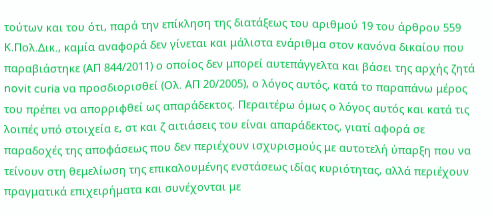τούτων και του ότι, παρά την επίκληση της διατάξεως του αριθμού 19 του άρθρου 559 Κ.Πολ.Δικ., καμία αναφορά δεν γίνεται και μάλιστα ενάριθμα στον κανόνα δικαίου που παραβιάστηκε (ΑΠ 844/2011) ο οποίος δεν μπορεί αυτεπάγγελτα και βάσει της αρχής ζητά novit curia να προσδιορισθεί (Ολ. ΑΠ 20/2005), ο λόγος αυτός, κατά το παραπάνω μέρος του πρέπει να απορριφθεί ως απαράδεκτος. Περαιτέρω όμως ο λόγος αυτός και κατά τις λοιπές υπό στοιχεία ε, στ και ζ αιτιάσεις του είναι απαράδεκτος, γιατί αφορά σε παραδοχές της αποφάσεως που δεν περιέχουν ισχυρισμούς με αυτοτελή ύπαρξη που να τείνουν στη θεμελίωση της επικαλουμένης ενστάσεως ιδίας κυριότητας, αλλά περιέχουν πραγματικά επιχειρήματα και συνέχονται με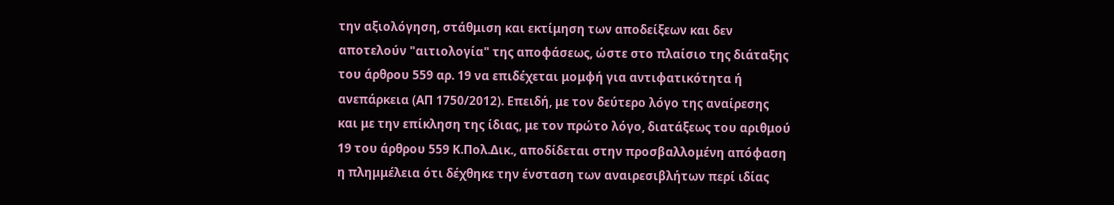την αξιολόγηση, στάθμιση και εκτίμηση των αποδείξεων και δεν αποτελούν "αιτιολογία" της αποφάσεως, ώστε στο πλαίσιο της διάταξης του άρθρου 559 αρ. 19 να επιδέχεται μομφή για αντιφατικότητα ή ανεπάρκεια (ΑΠ 1750/2012). Επειδή, με τον δεύτερο λόγο της αναίρεσης και με την επίκληση της ίδιας, με τον πρώτο λόγο, διατάξεως του αριθμού 19 του άρθρου 559 Κ.Πολ.Δικ., αποδίδεται στην προσβαλλομένη απόφαση η πλημμέλεια ότι δέχθηκε την ένσταση των αναιρεσιβλήτων περί ιδίας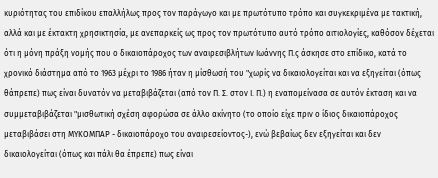κυριότητας του επιδίκου επαλλήλως προς τον παράγωγο και με πρωτότυπο τρόπο και συγκεκριμένα με τακτική, αλλά και με έκτακτη χρησικτησία, με ανεπαρκείς ως προς τον πρωτότυπο αυτό τρόπο αιτιολογίες, καθόσον δέχεται ότι η μόνη πράξη νομής που ο δικαιοπάροχος των αναιρεσιβλήτων Ιωάννης Π.ς άσκησε στο επίδικο, κατά το χρονικό διάστημα από το 1963 μέχρι το 1986 ήταν η μίσθωσή του "χωρίς να δικαιολογείται και να εξηγείται (όπως θάπρεπε) πως είναι δυνατόν να μεταβιβάζεται (από τον Π. Σ. στον Ι. Π.) η εναπομείνασα σε αυτόν έκταση και να συμμεταβιβάζεται "μισθωτική σχέση αφορώσα σε άλλο ακίνητο (το οποίο είχε πριν ο ίδιος δικαιοπάροχος μεταβιβάσει στη ΜΥΚΟΜΠΑΡ - δικαιοπάροχο του αναιρεσείοντος-), ενώ βεβαίως δεν εξηγείται και δεν δικαιολογείται (όπως και πάλι θα έπρεπε) πως είναι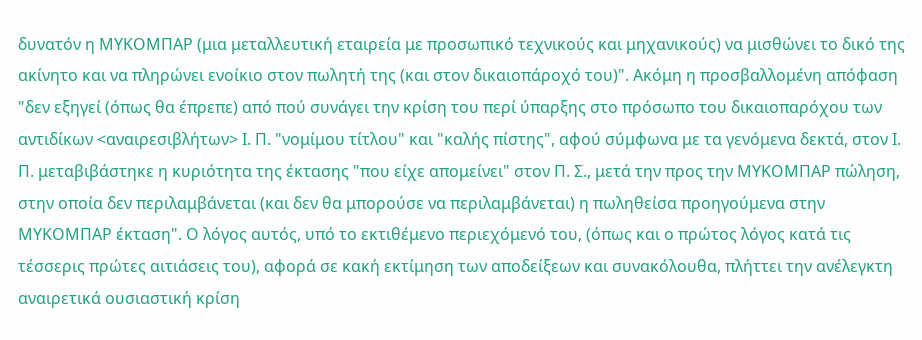δυνατόν η ΜΥΚΟΜΠΑΡ (μια μεταλλευτική εταιρεία με προσωπικό τεχνικούς και μηχανικούς) να μισθώνει το δικό της ακίνητο και να πληρώνει ενοίκιο στον πωλητή της (και στον δικαιοπάροχό του)". Ακόμη η προσβαλλομένη απόφαση "δεν εξηγεί (όπως θα έπρεπε) από πού συνάγει την κρίση του περί ύπαρξης στο πρόσωπο του δικαιοπαρόχου των αντιδίκων <αναιρεσιβλήτων> Ι. Π. "νομίμου τίτλου" και "καλής πίστης", αφού σύμφωνα με τα γενόμενα δεκτά, στον Ι. Π. μεταβιβάστηκε η κυριότητα της έκτασης "που είχε απομείνει" στον Π. Σ., μετά την προς την ΜΥΚΟΜΠΑΡ πώληση, στην οποία δεν περιλαμβάνεται (και δεν θα μπορούσε να περιλαμβάνεται) η πωληθείσα προηγούμενα στην ΜΥΚΟΜΠΑΡ έκταση". Ο λόγος αυτός, υπό το εκτιθέμενο περιεχόμενό του, (όπως και ο πρώτος λόγος κατά τις τέσσερις πρώτες αιτιάσεις του), αφορά σε κακή εκτίμηση των αποδείξεων και συνακόλουθα, πλήττει την ανέλεγκτη αναιρετικά ουσιαστική κρίση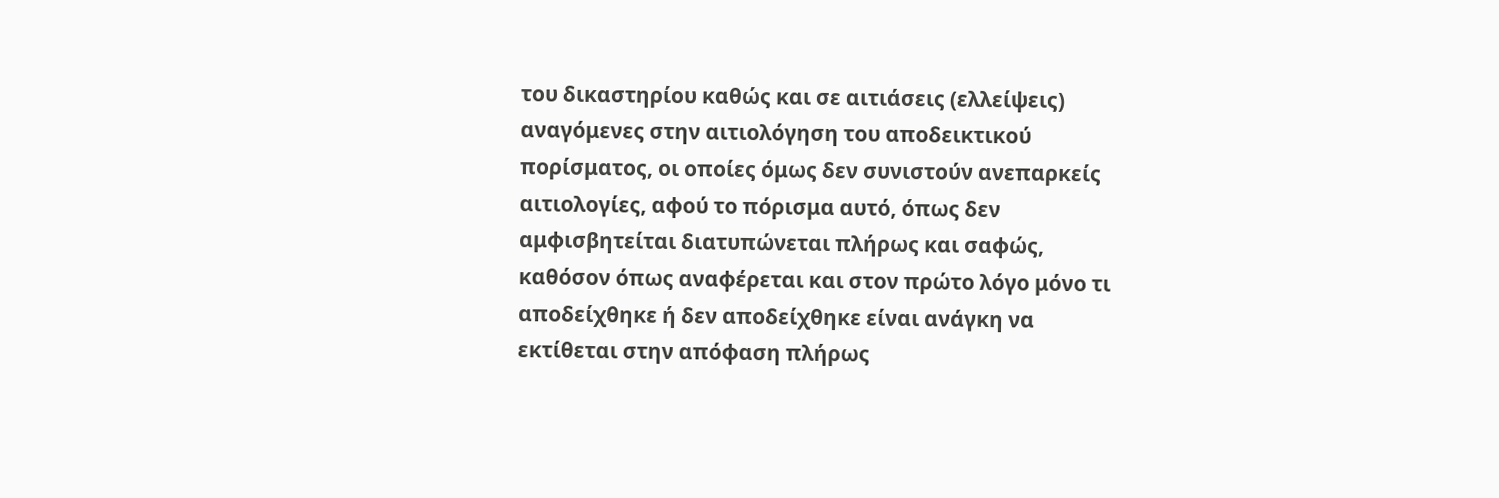του δικαστηρίου καθώς και σε αιτιάσεις (ελλείψεις) αναγόμενες στην αιτιολόγηση του αποδεικτικού πορίσματος, οι οποίες όμως δεν συνιστούν ανεπαρκείς αιτιολογίες, αφού το πόρισμα αυτό, όπως δεν αμφισβητείται διατυπώνεται πλήρως και σαφώς, καθόσον όπως αναφέρεται και στον πρώτο λόγο μόνο τι αποδείχθηκε ή δεν αποδείχθηκε είναι ανάγκη να εκτίθεται στην απόφαση πλήρως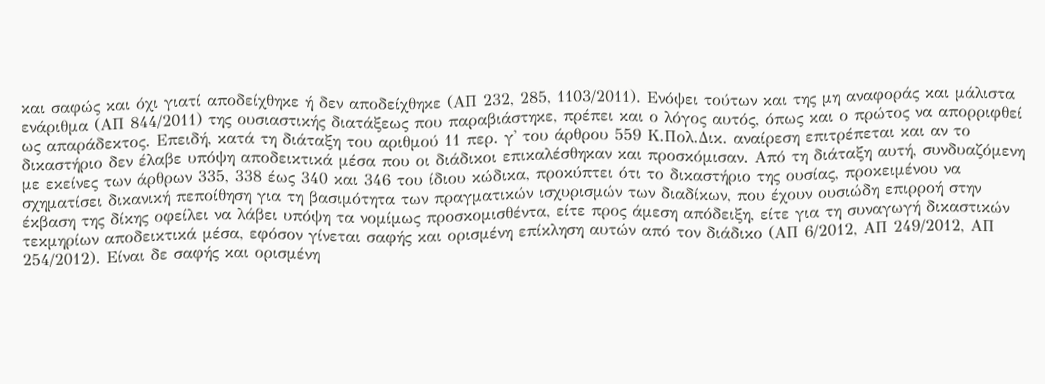και σαφώς και όχι γιατί αποδείχθηκε ή δεν αποδείχθηκε (ΑΠ 232, 285, 1103/2011). Ενόψει τούτων και της μη αναφοράς και μάλιστα ενάριθμα (ΑΠ 844/2011) της ουσιαστικής διατάξεως που παραβιάστηκε, πρέπει και ο λόγος αυτός, όπως και ο πρώτος να απορριφθεί ως απαράδεκτος. Επειδή, κατά τη διάταξη του αριθμού 11 περ. γ' του άρθρου 559 Κ.Πολ.Δικ. αναίρεση επιτρέπεται και αν το δικαστήριο δεν έλαβε υπόψη αποδεικτικά μέσα που οι διάδικοι επικαλέσθηκαν και προσκόμισαν. Από τη διάταξη αυτή, συνδυαζόμενη με εκείνες των άρθρων 335, 338 έως 340 και 346 του ίδιου κώδικα, προκύπτει ότι το δικαστήριο της ουσίας, προκειμένου να σχηματίσει δικανική πεποίθηση για τη βασιμότητα των πραγματικών ισχυρισμών των διαδίκων, που έχουν ουσιώδη επιρροή στην έκβαση της δίκης οφείλει να λάβει υπόψη τα νομίμως προσκομισθέντα, είτε προς άμεση απόδειξη, είτε για τη συναγωγή δικαστικών τεκμηρίων αποδεικτικά μέσα, εφόσον γίνεται σαφής και ορισμένη επίκληση αυτών από τον διάδικο (ΑΠ 6/2012, ΑΠ 249/2012, ΑΠ 254/2012). Είναι δε σαφής και ορισμένη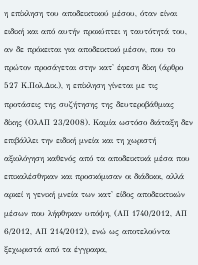η επίκληση του αποδεικτικού μέσου, όταν είναι ειδική και από αυτήν προκύπτει η ταυτότητά του, αν δε πρόκειται για αποδεικτικό μέσον, που το πρώτον προσάγεται στην κατ' έφεση δίκη (άρθρο 527 Κ.Πολ.Δικ.), η επίκληση γίνεται με τις προτάσεις της συζήτησης της δευτεροβάθμιας δίκης (ΟλΑΠ 23/2008). Καμία ωστόσο διάταξη δεν επιβάλλει την ειδική μνεία και τη χωριστή αξιολόγηση καθενός από τα αποδεικτικά μέσα που επικαλέσθηκαν και προσκόμισαν οι διάδικοι, αλλά αρκεί η γενική μνεία των κατ' είδος αποδεικτικών μέσων που λήφθηκαν υπόψη, (ΑΠ 1740/2012, ΑΠ 6/2012, ΑΠ 214/2012), ενώ ως αποτελούντα ξεχωριστά από τα έγγραφα,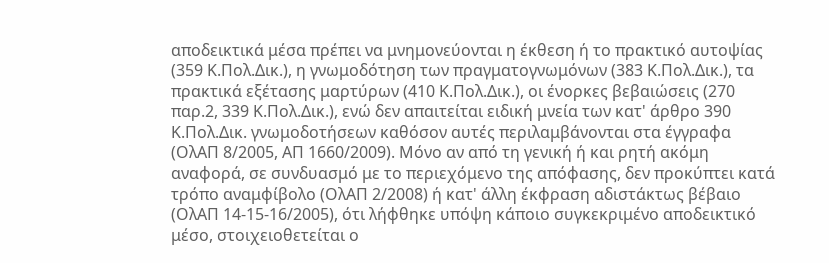αποδεικτικά μέσα πρέπει να μνημονεύονται η έκθεση ή το πρακτικό αυτοψίας (359 Κ.Πολ.Δικ.), η γνωμοδότηση των πραγματογνωμόνων (383 Κ.Πολ.Δικ.), τα πρακτικά εξέτασης μαρτύρων (410 Κ.Πολ.Δικ.), οι ένορκες βεβαιώσεις (270 παρ.2, 339 Κ.Πολ.Δικ.), ενώ δεν απαιτείται ειδική μνεία των κατ' άρθρο 390 Κ.Πολ.Δικ. γνωμοδοτήσεων καθόσον αυτές περιλαμβάνονται στα έγγραφα (ΟλΑΠ 8/2005, ΑΠ 1660/2009). Μόνο αν από τη γενική ή και ρητή ακόμη αναφορά, σε συνδυασμό με το περιεχόμενο της απόφασης, δεν προκύπτει κατά τρόπο αναμφίβολο (ΟλΑΠ 2/2008) ή κατ' άλλη έκφραση αδιστάκτως βέβαιο (ΟλΑΠ 14-15-16/2005), ότι λήφθηκε υπόψη κάποιο συγκεκριμένο αποδεικτικό μέσο, στοιχειοθετείται ο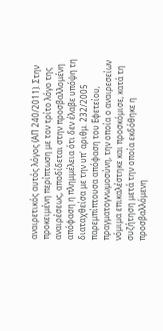αναιρετικός αυτός λόγος (ΑΠ 240/2011). Στην προκειμένη περίπτωση με τον τρίτο λόγο της αναιρέσεως, αποδίδεται στην προσβαλλομένη απόφαση η πλημμέλεια ότι δεν έλαβε υπόψη τη διαταχθείσα με την υπ' αριθμ. 232/2005 παρεμπίπτουσα απόφαση του Εφετείου, πραγματογνωμοσύνη, την οποία ο αναιρεσείων νόμιμα επικαλέστηκε και προσκόμισε, κατά τη συζήτηση μετά την οποία εκδόθηκε η προσβαλλόμενη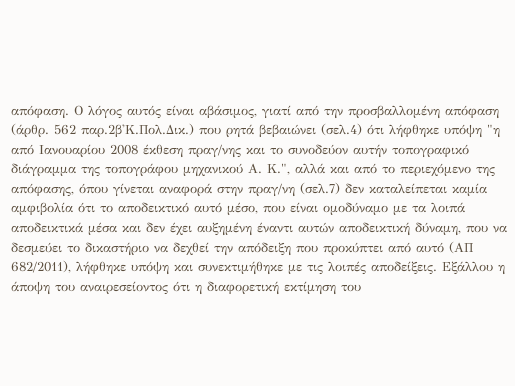απόφαση. Ο λόγος αυτός είναι αβάσιμος, γιατί από την προσβαλλομένη απόφαση (άρθρ. 562 παρ.2β'Κ.Πολ.Δικ.) που ρητά βεβαιώνει (σελ.4) ότι λήφθηκε υπόψη "η από Ιανουαρίου 2008 έκθεση πραγ/νης και το συνοδεύον αυτήν τοπογραφικό διάγραμμα της τοπογράφου μηχανικού Α. Κ.", αλλά και από το περιεχόμενο της απόφασης, όπου γίνεται αναφορά στην πραγ/νη (σελ.7) δεν καταλείπεται καμία αμφιβολία ότι το αποδεικτικό αυτό μέσο, που είναι ομοδύναμο με τα λοιπά αποδεικτικά μέσα και δεν έχει αυξημένη έναντι αυτών αποδεικτική δύναμη, που να δεσμεύει το δικαστήριο να δεχθεί την απόδειξη που προκύπτει από αυτό (ΑΠ 682/2011), λήφθηκε υπόψη και συνεκτιμήθηκε με τις λοιπές αποδείξεις. Εξάλλου η άποψη του αναιρεσείοντος ότι η διαφορετική εκτίμηση του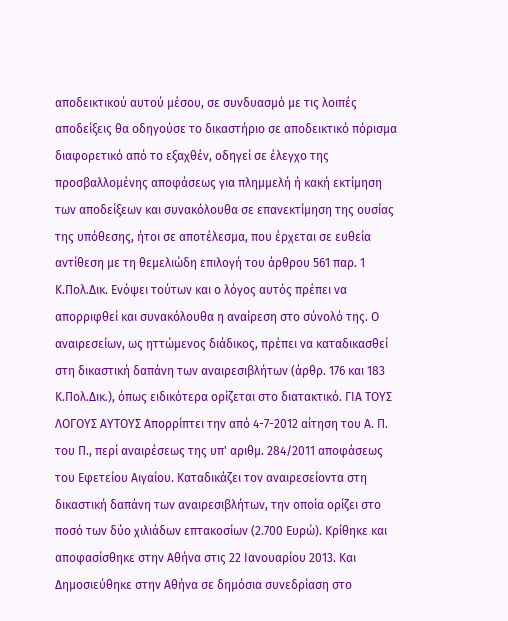αποδεικτικού αυτού μέσου, σε συνδυασμό με τις λοιπές αποδείξεις θα οδηγούσε το δικαστήριο σε αποδεικτικό πόρισμα διαφορετικό από το εξαχθέν, οδηγεί σε έλεγχο της προσβαλλομένης αποφάσεως για πλημμελή ή κακή εκτίμηση των αποδείξεων και συνακόλουθα σε επανεκτίμηση της ουσίας της υπόθεσης, ήτοι σε αποτέλεσμα, που έρχεται σε ευθεία αντίθεση με τη θεμελιώδη επιλογή του άρθρου 561 παρ. 1 Κ.Πολ.Δικ. Ενόψει τούτων και ο λόγος αυτός πρέπει να απορριφθεί και συνακόλουθα η αναίρεση στο σύνολό της. Ο αναιρεσείων, ως ηττώμενος διάδικος, πρέπει να καταδικασθεί στη δικαστική δαπάνη των αναιρεσιβλήτων (άρθρ. 176 και 183 Κ.Πολ.Δικ.), όπως ειδικότερα ορίζεται στο διατακτικό. ΓΙΑ ΤΟΥΣ ΛΟΓΟΥΣ ΑΥΤΟΥΣ Απορρίπτει την από 4-7-2012 αίτηση του Α. Π. του Π., περί αναιρέσεως της υπ' αριθμ. 284/2011 αποφάσεως του Εφετείου Αιγαίου. Καταδικάζει τον αναιρεσείοντα στη δικαστική δαπάνη των αναιρεσιβλήτων, την οποία ορίζει στο ποσό των δύο χιλιάδων επτακοσίων (2.700 Ευρώ). Κρίθηκε και αποφασίσθηκε στην Αθήνα στις 22 Ιανουαρίου 2013. Και Δημοσιεύθηκε στην Αθήνα σε δημόσια συνεδρίαση στο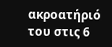ακροατήριό του στις 6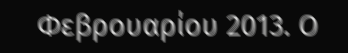Φεβρουαρίου 2013. Ο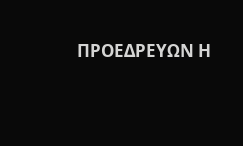ΠΡΟΕΔΡΕΥΩΝ Η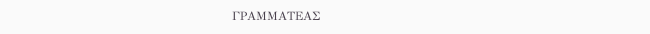ΓΡΑΜΜΑΤΕΑΣ